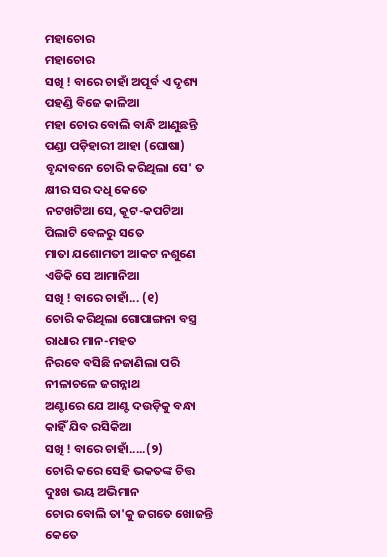ମହାଚୋର
ମହାଚୋର
ସଖି ! ବାରେ ଚାହାଁ ଅପୂର୍ବ ଏ ଦୃଶ୍ୟ
ପହଣ୍ଡି ବିଜେ କାଳିଆ
ମହା ଚୋର ବୋଲି ବାନ୍ଧି ଆଣୁଛନ୍ତି
ପଣ୍ଡା ପଡ଼ିହାରୀ ଆହା (ଘୋଷା)
ବୃନ୍ଦାବନେ ଚୋରି କରିଥିଲା ସେ' ତ
କ୍ଷୀର ସର ଦଧି କେତେ
ନଟଖଟିଆ ସେ, କୂଟ-କପଟିଆ
ପିଲାଟି ବେଳରୁ ସତେ
ମାତା ଯଶୋମତୀ ଆକଟ ନଶୁଣେ
ଏଡିକି ସେ ଆମାନିଆ
ସଖି ! ବାରେ ଚାହାଁ... (୧)
ଚୋରି କରିଥିଲା ଗୋପାଙ୍ଗନା ବସ୍ତ୍ର
ରାଧାର ମାନ-ମହତ
ନିରବେ ବସିଛି ନଜାଣିଲା ପରି
ନୀଳାଚଳେ ଜଗନ୍ନାଥ
ଅଣ୍ଟାରେ ଯେ ଆଣ୍ଟ ଦଉଡ଼ିକୁ ବନ୍ଧା
କାହିଁ ଯିବ ରସିକିଆ
ସଖି ! ବାରେ ଚାହାଁ.....(୨)
ଚୋରି କରେ ସେହି ଭକତଙ୍କ ଚିତ୍ତ
ଦୁଃଖ ଭୟ ଅଭିମାନ
ଚୋର ବୋଲି ତା'କୁ ଜଗତେ ଖୋଜନ୍ତି
କେତେ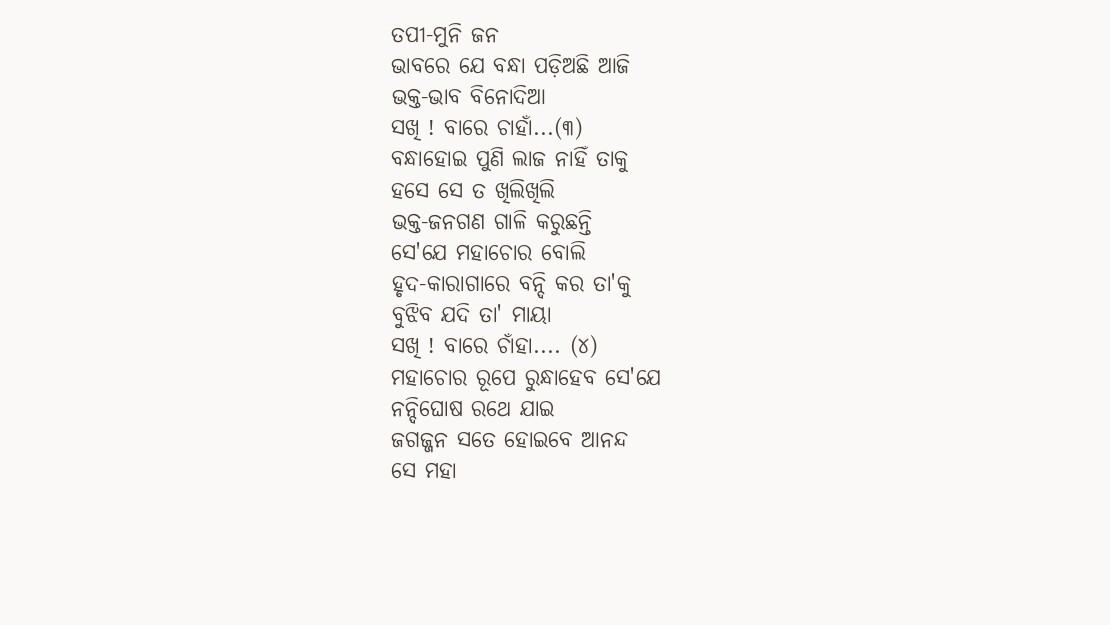ତପୀ-ମୁନି ଜନ
ଭାବରେ ଯେ ବନ୍ଧା ପଡ଼ିଅଛି ଆଜି
ଭକ୍ତ-ଭାବ ବିନୋଦିଆ
ସଖି ! ବାରେ ଚାହାଁ...(୩)
ବନ୍ଧାହୋଇ ପୁଣି ଲାଜ ନାହିଁ ତାକୁ
ହସେ ସେ ତ ଖିଲିଖିଲି
ଭକ୍ତ-ଜନଗଣ ଗାଳି କରୁଛନ୍ତି
ସେ'ଯେ ମହାଚୋର ବୋଲି
ହୃଦ-କାରାଗାରେ ବନ୍ଦି କର ତା'କୁ
ବୁଝିବ ଯଦି ତା' ମାୟା
ସଖି ! ବାରେ ଚାଁହା.... (୪)
ମହାଚୋର ରୂପେ ରୁନ୍ଧାହେବ ସେ'ଯେ
ନନ୍ଦିଘୋଷ ରଥେ ଯାଇ
ଜଗଜ୍ଜନ ସତେ ହୋଇବେ ଆନନ୍ଦ
ସେ ମହା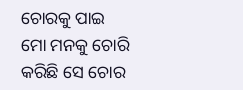ଚୋରକୁ ପାଇ
ମୋ ମନକୁ ଚୋରି କରିଛି ସେ ଚୋର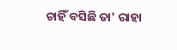ଚାହିଁ ବସିଛି ତା' ରାହା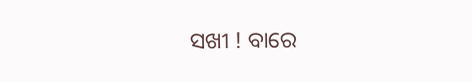ସଖୀ ! ବାରେ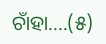ଚାଁହା....(୫)